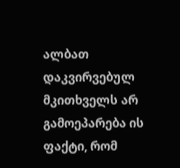ალბათ დაკვირვებულ მკითხველს არ გამოეპარება ის ფაქტი, რომ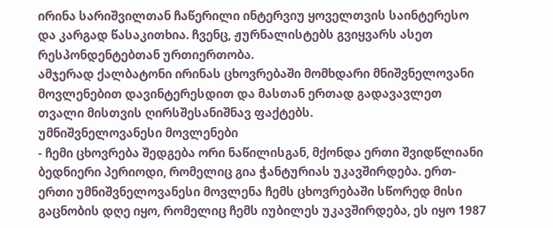ირინა სარიშვილთან ჩაწერილი ინტერვიუ ყოველთვის საინტერესო და კარგად წასაკითხია. ჩვენც, ჟურნალისტებს გვიყვარს ასეთ რესპონდენტებთან ურთიერთობა.
ამჯერად ქალბატონი ირინას ცხოვრებაში მომხდარი მნიშვნელოვანი მოვლენებით დავინტერესდით და მასთან ერთად გადავავლეთ თვალი მისთვის ღირსშესანიშნავ ფაქტებს.
უმნიშვნელოვანესი მოვლენები
- ჩემი ცხოვრება შედგება ორი ნაწილისგან, მქონდა ერთი შვიდწლიანი ბედნიერი პერიოდი, რომელიც გია ჭანტურიას უკავშირდება. ერთ-ერთი უმნიშვნელოვანესი მოვლენა ჩემს ცხოვრებაში სწორედ მისი გაცნობის დღე იყო, რომელიც ჩემს იუბილეს უკავშირდება, ეს იყო 1987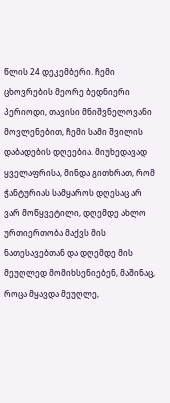წლის 24 დეკემბერი. ჩემი ცხოვრების მეორე ბედნიერი პერიოდი, თავისი მნიშვნელოვანი მოვლენებით, ჩემი სამი შვილის დაბადების დღეებია. მიუხედავად ყველაფრისა, მინდა გითხრათ, რომ ჭანტურიას სამყაროს დღესაც არ ვარ მოწყვეტილი, დღემდე ახლო ურთიერთობა მაქვს მის ნათესავებთან და დღემდე მის მეუღლედ მომიხსენიებენ, მაშინაც, როცა მყავდა მეუღლე,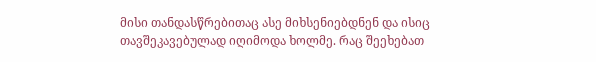მისი თანდასწრებითაც ასე მიხსენიებდნენ და ისიც თავშეკავებულად იღიმოდა ხოლმე. რაც შეეხებათ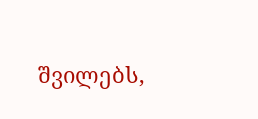შვილებს,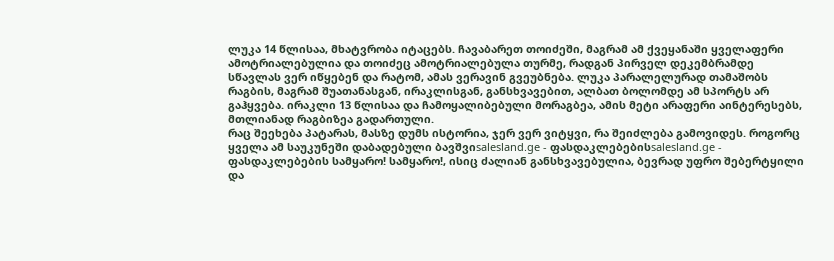ლუკა 14 წლისაა, მხატვრობა იტაცებს. ჩავაბარეთ თოიძეში, მაგრამ ამ ქვეყანაში ყველაფერი ამოტრიალებულია და თოიძეც ამოტრიალებულა თურმე, რადგან პირველ დეკემბრამდე სწავლას ვერ იწყებენ და რატომ, ამას ვერავინ გვეუბნება. ლუკა პარალელურად თამაშობს რაგბის, მაგრამ შუათანასგან, ირაკლისგან, განსხვავებით, ალბათ ბოლომდე ამ სპორტს არ გაჰყვება. ირაკლი 13 წლისაა და ჩამოყალიბებული მორაგბეა, ამის მეტი არაფერი აინტერესებს, მთლიანად რაგბიზეა გადართული.
რაც შეეხება პატარას, მასზე დუმს ისტორია, ჯერ ვერ ვიტყვი, რა შეიძლება გამოვიდეს. როგორც ყველა ამ საუკუნეში დაბადებული ბავშვიsalesland.ge - ფასდაკლებებისsalesland.ge - ფასდაკლებების სამყარო! სამყარო!, ისიც ძალიან განსხვავებულია, ბევრად უფრო შებერტყილი და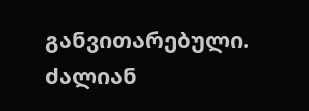განვითარებული. ძალიან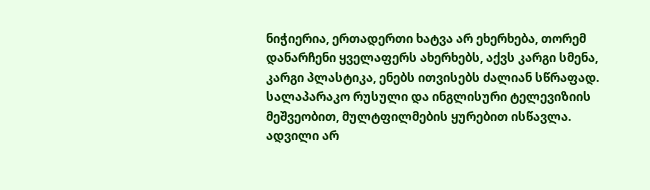ნიჭიერია, ერთადერთი ხატვა არ ეხერხება, თორემ დანარჩენი ყველაფერს ახერხებს, აქვს კარგი სმენა, კარგი პლასტიკა, ენებს ითვისებს ძალიან სწრაფად. სალაპარაკო რუსული და ინგლისური ტელევიზიის მეშვეობით, მულტფილმების ყურებით ისწავლა.
ადვილი არ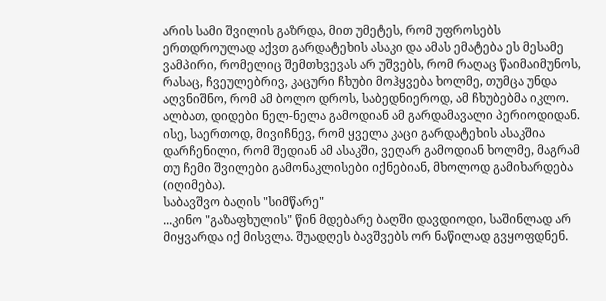არის სამი შვილის გაზრდა, მით უმეტეს, რომ უფროსებს ერთდროულად აქვთ გარდატეხის ასაკი და ამას ემატება ეს მესამე ვამპირი, რომელიც შემთხვევას არ უშვებს, რომ რაღაც წაიმაიმუნოს, რასაც, ჩვეულებრივ, კაცური ჩხუბი მოჰყვება ხოლმე, თუმცა უნდა აღვნიშნო, რომ ამ ბოლო დროს, საბედნიეროდ, ამ ჩხუბებმა იკლო. ალბათ, დიდები ნელ-ნელა გამოდიან ამ გარდამავალი პერიოდიდან. ისე, საერთოდ, მივიჩნევ, რომ ყველა კაცი გარდატეხის ასაკშია დარჩენილი, რომ შედიან ამ ასაკში, ვეღარ გამოდიან ხოლმე, მაგრამ თუ ჩემი შვილები გამონაკლისები იქნებიან, მხოლოდ გამიხარდება (იღიმება).
საბავშვო ბაღის "სიმწარე"
...კინო "გაზაფხულის" წინ მდებარე ბაღში დავდიოდი, საშინლად არ მიყვარდა იქ მისვლა. შუადღეს ბავშვებს ორ ნაწილად გვყოფდნენ.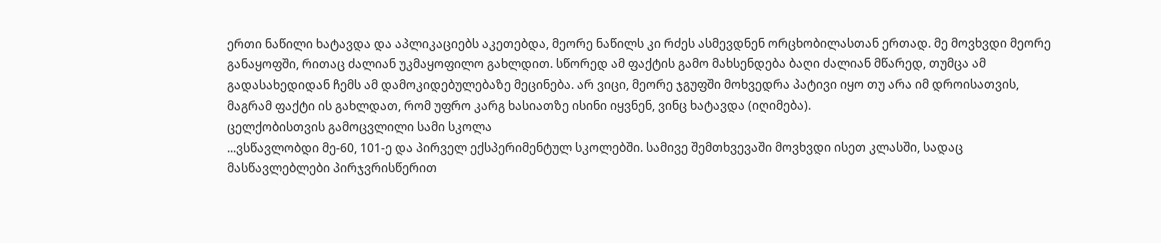ერთი ნაწილი ხატავდა და აპლიკაციებს აკეთებდა, მეორე ნაწილს კი რძეს ასმევდნენ ორცხობილასთან ერთად. მე მოვხვდი მეორე განაყოფში, რითაც ძალიან უკმაყოფილო გახლდით. სწორედ ამ ფაქტის გამო მახსენდება ბაღი ძალიან მწარედ, თუმცა ამ გადასახედიდან ჩემს ამ დამოკიდებულებაზე მეცინება. არ ვიცი, მეორე ჯგუფში მოხვედრა პატივი იყო თუ არა იმ დროისათვის, მაგრამ ფაქტი ის გახლდათ, რომ უფრო კარგ ხასიათზე ისინი იყვნენ, ვინც ხატავდა (იღიმება).
ცელქობისთვის გამოცვლილი სამი სკოლა
...ვსწავლობდი მე-60, 101-ე და პირველ ექსპერიმენტულ სკოლებში. სამივე შემთხვევაში მოვხვდი ისეთ კლასში, სადაც მასწავლებლები პირჯვრისწერით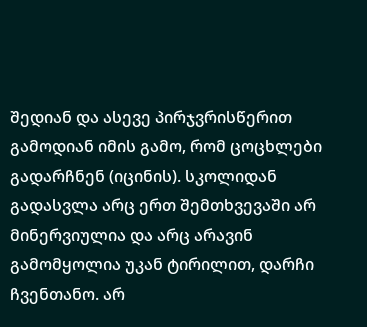შედიან და ასევე პირჯვრისწერით გამოდიან იმის გამო, რომ ცოცხლები გადარჩნენ (იცინის). სკოლიდან გადასვლა არც ერთ შემთხვევაში არ მინერვიულია და არც არავინ გამომყოლია უკან ტირილით, დარჩი ჩვენთანო. არ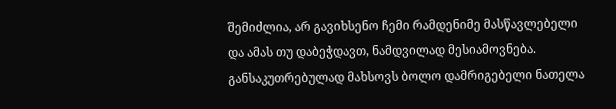შემიძლია, არ გავიხსენო ჩემი რამდენიმე მასწავლებელი და ამას თუ დაბეჭდავთ, ნამდვილად მესიამოვნება. განსაკუთრებულად მახსოვს ბოლო დამრიგებელი ნათელა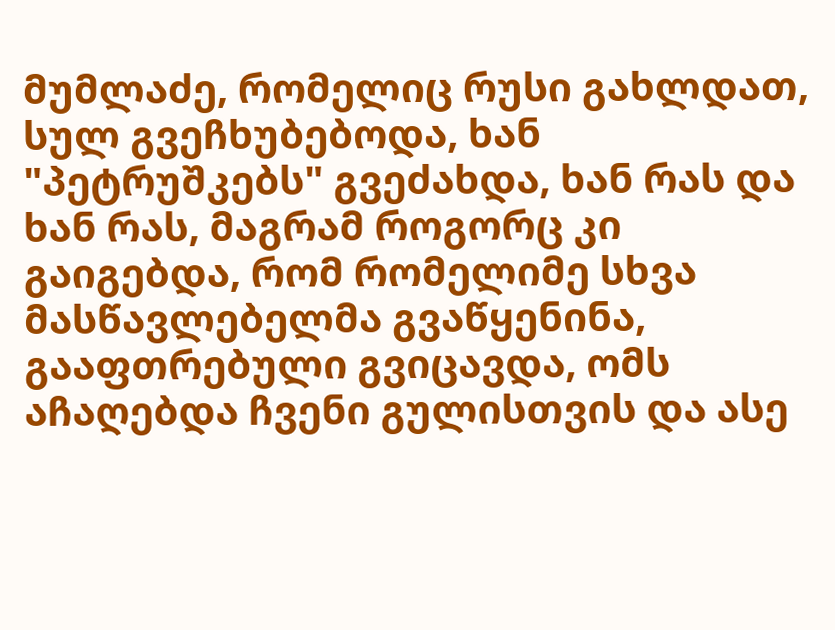მუმლაძე, რომელიც რუსი გახლდათ, სულ გვეჩხუბებოდა, ხან "პეტრუშკებს" გვეძახდა, ხან რას და ხან რას, მაგრამ როგორც კი გაიგებდა, რომ რომელიმე სხვა მასწავლებელმა გვაწყენინა, გააფთრებული გვიცავდა, ომს აჩაღებდა ჩვენი გულისთვის და ასე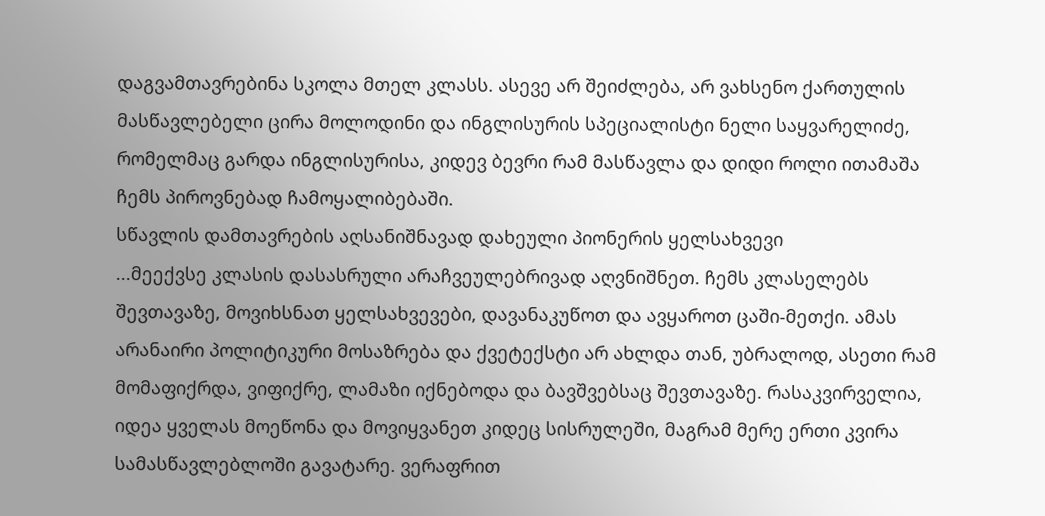დაგვამთავრებინა სკოლა მთელ კლასს. ასევე არ შეიძლება, არ ვახსენო ქართულის მასწავლებელი ცირა მოლოდინი და ინგლისურის სპეციალისტი ნელი საყვარელიძე, რომელმაც გარდა ინგლისურისა, კიდევ ბევრი რამ მასწავლა და დიდი როლი ითამაშა ჩემს პიროვნებად ჩამოყალიბებაში.
სწავლის დამთავრების აღსანიშნავად დახეული პიონერის ყელსახვევი
...მეექვსე კლასის დასასრული არაჩვეულებრივად აღვნიშნეთ. ჩემს კლასელებს შევთავაზე, მოვიხსნათ ყელსახვევები, დავანაკუწოთ და ავყაროთ ცაში-მეთქი. ამას არანაირი პოლიტიკური მოსაზრება და ქვეტექსტი არ ახლდა თან, უბრალოდ, ასეთი რამ მომაფიქრდა, ვიფიქრე, ლამაზი იქნებოდა და ბავშვებსაც შევთავაზე. რასაკვირველია, იდეა ყველას მოეწონა და მოვიყვანეთ კიდეც სისრულეში, მაგრამ მერე ერთი კვირა სამასწავლებლოში გავატარე. ვერაფრით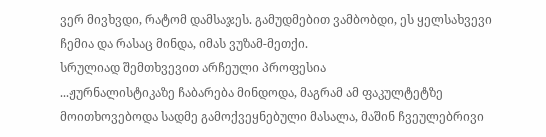ვერ მივხვდი, რატომ დამსაჯეს. გამუდმებით ვამბობდი, ეს ყელსახვევი ჩემია და რასაც მინდა, იმას ვუზამ-მეთქი.
სრულიად შემთხვევით არჩეული პროფესია
...ჟურნალისტიკაზე ჩაბარება მინდოდა, მაგრამ ამ ფაკულტეტზე მოითხოვებოდა სადმე გამოქვეყნებული მასალა, მაშინ ჩვეულებრივი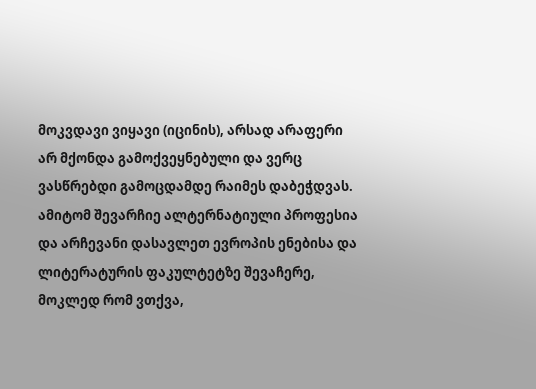მოკვდავი ვიყავი (იცინის), არსად არაფერი არ მქონდა გამოქვეყნებული და ვერც ვასწრებდი გამოცდამდე რაიმეს დაბეჭდვას. ამიტომ შევარჩიე ალტერნატიული პროფესია და არჩევანი დასავლეთ ევროპის ენებისა და ლიტერატურის ფაკულტეტზე შევაჩერე, მოკლედ რომ ვთქვა,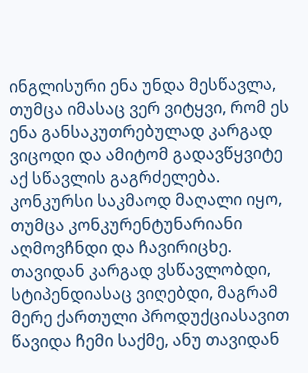ინგლისური ენა უნდა მესწავლა, თუმცა იმასაც ვერ ვიტყვი, რომ ეს ენა განსაკუთრებულად კარგად ვიცოდი და ამიტომ გადავწყვიტე აქ სწავლის გაგრძელება. კონკურსი საკმაოდ მაღალი იყო, თუმცა კონკურენტუნარიანი აღმოვჩნდი და ჩავირიცხე. თავიდან კარგად ვსწავლობდი, სტიპენდიასაც ვიღებდი, მაგრამ მერე ქართული პროდუქციასავით წავიდა ჩემი საქმე, ანუ თავიდან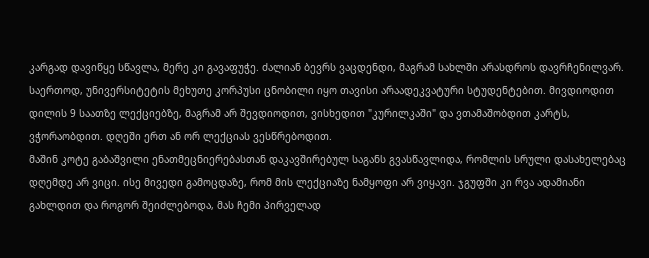კარგად დავიწყე სწავლა, მერე კი გავაფუჭე. ძალიან ბევრს ვაცდენდი, მაგრამ სახლში არასდროს დავრჩენილვარ. საერთოდ, უნივერსიტეტის მეხუთე კორპუსი ცნობილი იყო თავისი არაადეკვატური სტუდენტებით. მივდიოდით დილის 9 საათზე ლექციებზე, მაგრამ არ შევდიოდით, ვისხედით "კურილკაში" და ვთამაშობდით კარტს, ვჭორაობდით. დღეში ერთ ან ორ ლექციას ვესწრებოდით.
მაშინ კოტე გაბაშვილი ენათმეცნიერებასთან დაკავშირებულ საგანს გვასწავლიდა, რომლის სრული დასახელებაც დღემდე არ ვიცი. ისე მივედი გამოცდაზე, რომ მის ლექციაზე ნამყოფი არ ვიყავი. ჯგუფში კი რვა ადამიანი გახლდით და როგორ შეიძლებოდა, მას ჩემი პირველად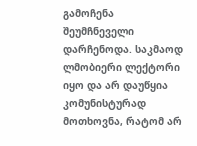გამოჩენა შეუმჩნეველი დარჩენოდა. საკმაოდ ლმობიერი ლექტორი იყო და არ დაუწყია კომუნისტურად მოთხოვნა, რატომ არ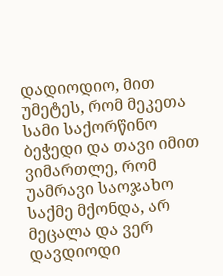დადიოდიო, მით უმეტეს, რომ მეკეთა სამი საქორწინო ბეჭედი და თავი იმით ვიმართლე, რომ უამრავი საოჯახო საქმე მქონდა, არ მეცალა და ვერ დავდიოდი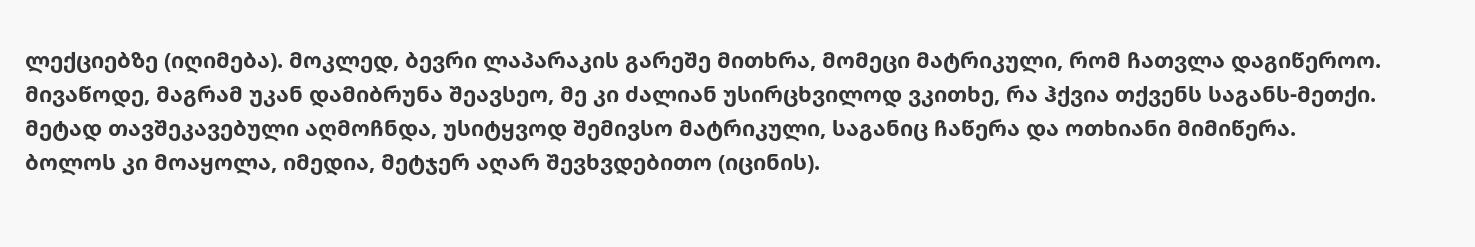ლექციებზე (იღიმება). მოკლედ, ბევრი ლაპარაკის გარეშე მითხრა, მომეცი მატრიკული, რომ ჩათვლა დაგიწეროო. მივაწოდე, მაგრამ უკან დამიბრუნა შეავსეო, მე კი ძალიან უსირცხვილოდ ვკითხე, რა ჰქვია თქვენს საგანს-მეთქი. მეტად თავშეკავებული აღმოჩნდა, უსიტყვოდ შემივსო მატრიკული, საგანიც ჩაწერა და ოთხიანი მიმიწერა. ბოლოს კი მოაყოლა, იმედია, მეტჯერ აღარ შევხვდებითო (იცინის).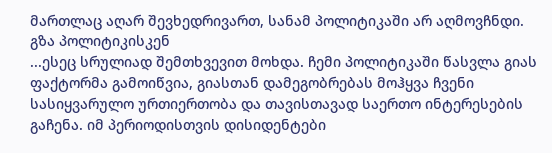მართლაც აღარ შევხედრივართ, სანამ პოლიტიკაში არ აღმოვჩნდი.
გზა პოლიტიკისკენ
...ესეც სრულიად შემთხვევით მოხდა. ჩემი პოლიტიკაში წასვლა გიას ფაქტორმა გამოიწვია, გიასთან დამეგობრებას მოჰყვა ჩვენი სასიყვარულო ურთიერთობა და თავისთავად საერთო ინტერესების გაჩენა. იმ პერიოდისთვის დისიდენტები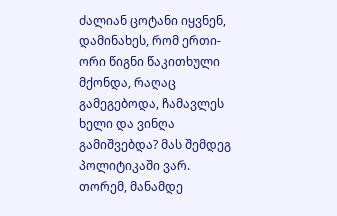ძალიან ცოტანი იყვნენ, დამინახეს, რომ ერთი-ორი წიგნი წაკითხული მქონდა, რაღაც გამეგებოდა, ჩამავლეს ხელი და ვინღა გამიშვებდა? მას შემდეგ პოლიტიკაში ვარ. თორემ, მანამდე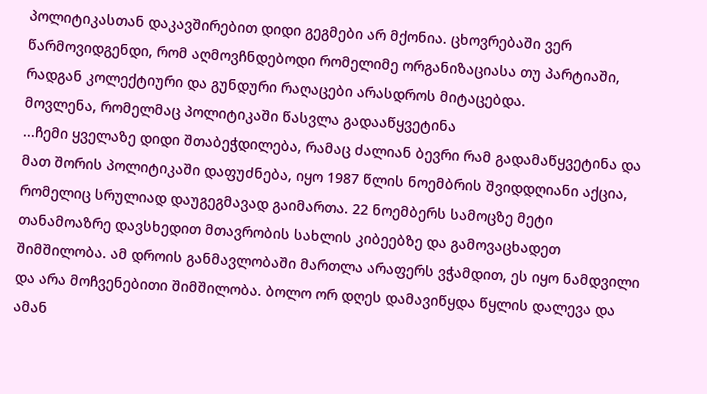პოლიტიკასთან დაკავშირებით დიდი გეგმები არ მქონია. ცხოვრებაში ვერ წარმოვიდგენდი, რომ აღმოვჩნდებოდი რომელიმე ორგანიზაციასა თუ პარტიაში, რადგან კოლექტიური და გუნდური რაღაცები არასდროს მიტაცებდა.
მოვლენა, რომელმაც პოლიტიკაში წასვლა გადააწყვეტინა
...ჩემი ყველაზე დიდი შთაბეჭდილება, რამაც ძალიან ბევრი რამ გადამაწყვეტინა და მათ შორის პოლიტიკაში დაფუძნება, იყო 1987 წლის ნოემბრის შვიდდღიანი აქცია, რომელიც სრულიად დაუგეგმავად გაიმართა. 22 ნოემბერს სამოცზე მეტი თანამოაზრე დავსხედით მთავრობის სახლის კიბეებზე და გამოვაცხადეთ შიმშილობა. ამ დროის განმავლობაში მართლა არაფერს ვჭამდით, ეს იყო ნამდვილი და არა მოჩვენებითი შიმშილობა. ბოლო ორ დღეს დამავიწყდა წყლის დალევა და ამან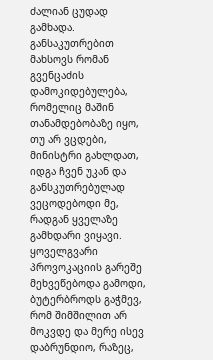ძალიან ცუდად გამხადა. განსაკუთრებით მახსოვს რომან გვენცაძის დამოკიდებულება, რომელიც მაშინ თანამდებობაზე იყო, თუ არ ვცდები, მინისტრი გახლდათ, იდგა ჩვენ უკან და განსკუთრებულად ვეცოდებოდი მე, რადგან ყველაზე გამხდარი ვიყავი. ყოველგვარი პროვოკაციის გარეშე მეხვეწებოდა გამოდი, ბუტერბროდს გაჭმევ, რომ შიმშილით არ მოკვდე და მერე ისევ დაბრუნდიო, რაზეც,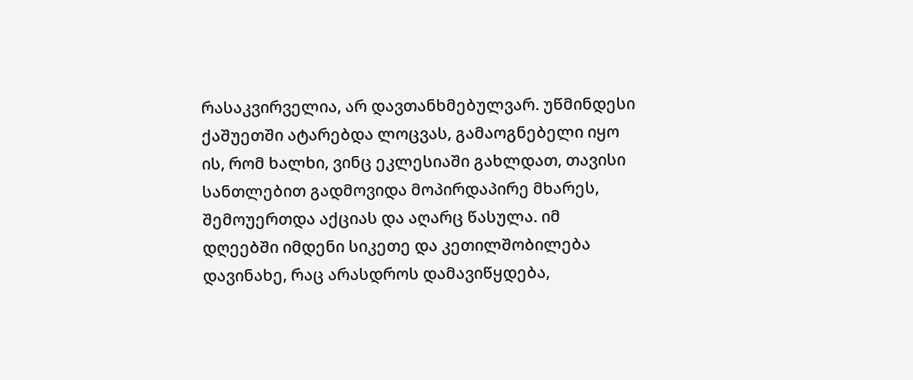რასაკვირველია, არ დავთანხმებულვარ. უწმინდესი ქაშუეთში ატარებდა ლოცვას, გამაოგნებელი იყო ის, რომ ხალხი, ვინც ეკლესიაში გახლდათ, თავისი სანთლებით გადმოვიდა მოპირდაპირე მხარეს, შემოუერთდა აქციას და აღარც წასულა. იმ დღეებში იმდენი სიკეთე და კეთილშობილება დავინახე, რაც არასდროს დამავიწყდება,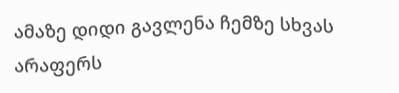ამაზე დიდი გავლენა ჩემზე სხვას არაფერს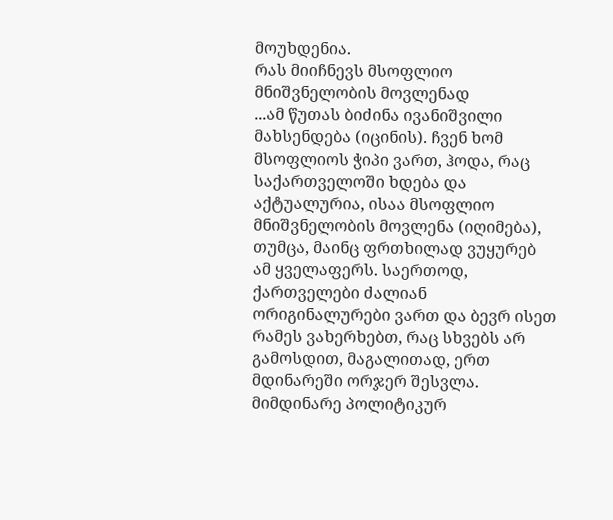მოუხდენია.
რას მიიჩნევს მსოფლიო მნიშვნელობის მოვლენად
...ამ წუთას ბიძინა ივანიშვილი მახსენდება (იცინის). ჩვენ ხომ მსოფლიოს ჭიპი ვართ, ჰოდა, რაც საქართველოში ხდება და აქტუალურია, ისაა მსოფლიო მნიშვნელობის მოვლენა (იღიმება), თუმცა, მაინც ფრთხილად ვუყურებ ამ ყველაფერს. საერთოდ, ქართველები ძალიან ორიგინალურები ვართ და ბევრ ისეთ რამეს ვახერხებთ, რაც სხვებს არ გამოსდით, მაგალითად, ერთ მდინარეში ორჯერ შესვლა.
მიმდინარე პოლიტიკურ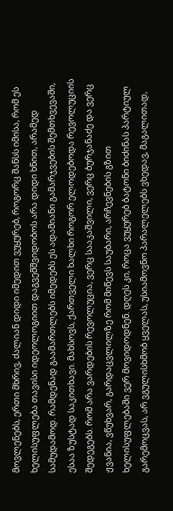მოვლენებს, ერთი მხრივ, ძალიან დიდი იმედით ვუყურებ, როგორც შანსს იმისა, რომ ეს ხელისუფლება თავისი იდეოლოგიით დაგვემშვიდობოს არა დიდი ხნით, არამედ სამუდამოდ. რამდენად გაამართლებს იმედებს ეს ადამიანი გამარჯვების შემთხვევაში, ესაა ზუსტად საკითხავი. მახსოვს, ქართველი ხალხი როგორ ელოდებოდა რევოლუციის შედეგებს. რომ არა ვარდების რევოლუცია, ვერც სააკაშვილი, ვერც ბურჯანაძე და ვერც ჟვანია, ვწუხვარ, გარდაცვლილზე რომ მიწევს საუბარი, არჩევნების გზით ხელისუფლებაში ვერ მოვიდოდნენ. დღეს კი, როცა ვუყურებ ბატონი ბიძინას პარტიულ გარემოცვას, არ ვგულისხმობ ყველას, უსიამოვნო პარალელებს ვხედავ, მაგალითად,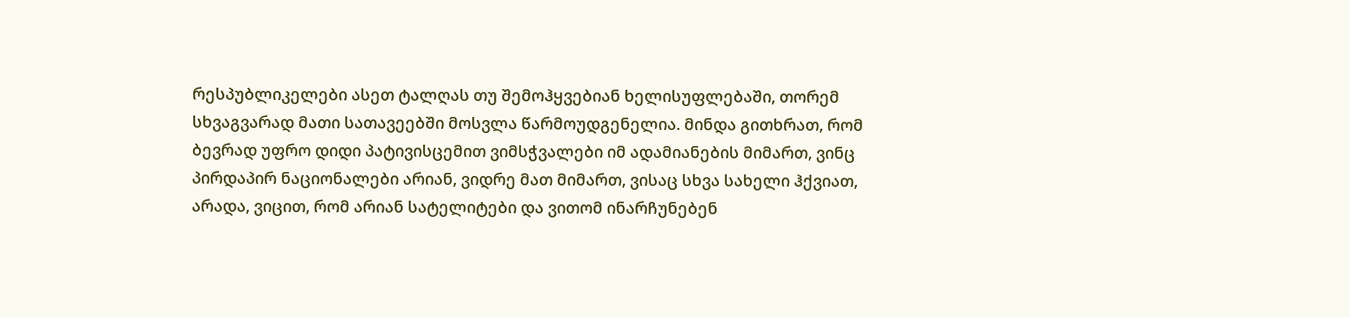რესპუბლიკელები ასეთ ტალღას თუ შემოჰყვებიან ხელისუფლებაში, თორემ სხვაგვარად მათი სათავეებში მოსვლა წარმოუდგენელია. მინდა გითხრათ, რომ ბევრად უფრო დიდი პატივისცემით ვიმსჭვალები იმ ადამიანების მიმართ, ვინც პირდაპირ ნაციონალები არიან, ვიდრე მათ მიმართ, ვისაც სხვა სახელი ჰქვიათ, არადა, ვიცით, რომ არიან სატელიტები და ვითომ ინარჩუნებენ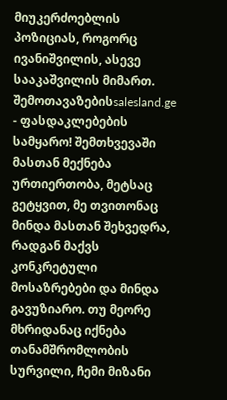მიუკერძოებლის პოზიციას, როგორც ივანიშვილის, ასევე სააკაშვილის მიმართ.
შემოთავაზებისsalesland.ge - ფასდაკლებების სამყარო! შემთხვევაში მასთან მექნება ურთიერთობა, მეტსაც გეტყვით, მე თვითონაც მინდა მასთან შეხვედრა, რადგან მაქვს კონკრეტული მოსაზრებები და მინდა გავუზიარო. თუ მეორე მხრიდანაც იქნება თანამშრომლობის სურვილი, ჩემი მიზანი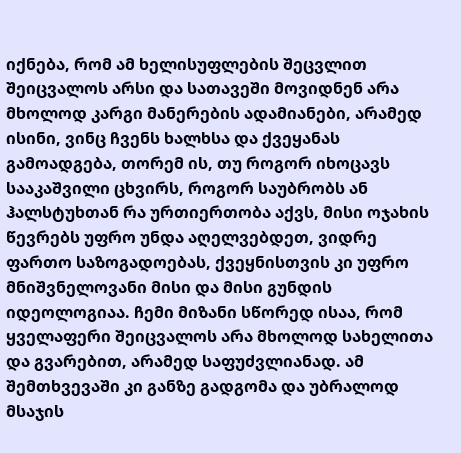იქნება, რომ ამ ხელისუფლების შეცვლით შეიცვალოს არსი და სათავეში მოვიდნენ არა მხოლოდ კარგი მანერების ადამიანები, არამედ ისინი, ვინც ჩვენს ხალხსა და ქვეყანას გამოადგება, თორემ ის, თუ როგორ იხოცავს სააკაშვილი ცხვირს, როგორ საუბრობს ან ჰალსტუხთან რა ურთიერთობა აქვს, მისი ოჯახის წევრებს უფრო უნდა აღელვებდეთ, ვიდრე ფართო საზოგადოებას, ქვეყნისთვის კი უფრო მნიშვნელოვანი მისი და მისი გუნდის იდეოლოგიაა. ჩემი მიზანი სწორედ ისაა, რომ ყველაფერი შეიცვალოს არა მხოლოდ სახელითა და გვარებით, არამედ საფუძვლიანად. ამ შემთხვევაში კი განზე გადგომა და უბრალოდ მსაჯის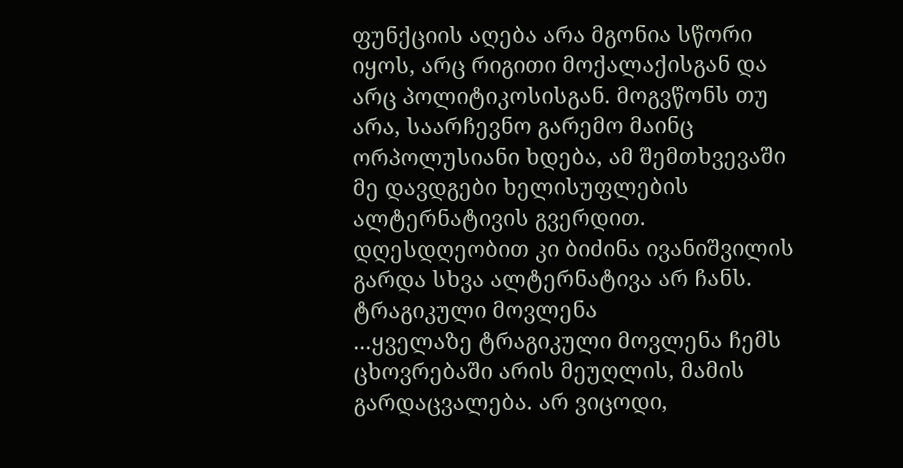ფუნქციის აღება არა მგონია სწორი იყოს, არც რიგითი მოქალაქისგან და არც პოლიტიკოსისგან. მოგვწონს თუ არა, საარჩევნო გარემო მაინც ორპოლუსიანი ხდება, ამ შემთხვევაში მე დავდგები ხელისუფლების ალტერნატივის გვერდით. დღესდღეობით კი ბიძინა ივანიშვილის გარდა სხვა ალტერნატივა არ ჩანს.
ტრაგიკული მოვლენა
...ყველაზე ტრაგიკული მოვლენა ჩემს ცხოვრებაში არის მეუღლის, მამის გარდაცვალება. არ ვიცოდი,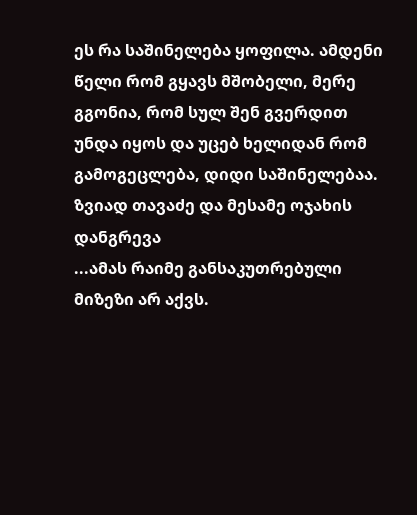ეს რა საშინელება ყოფილა. ამდენი წელი რომ გყავს მშობელი, მერე გგონია, რომ სულ შენ გვერდით უნდა იყოს და უცებ ხელიდან რომ გამოგეცლება, დიდი საშინელებაა.
ზვიად თავაძე და მესამე ოჯახის დანგრევა
...ამას რაიმე განსაკუთრებული მიზეზი არ აქვს.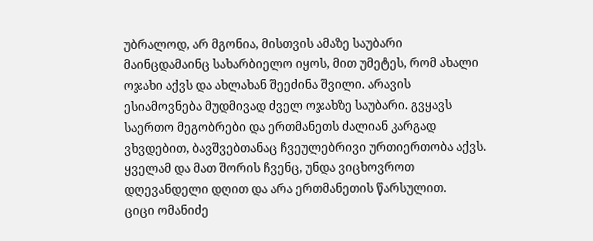უბრალოდ, არ მგონია, მისთვის ამაზე საუბარი მაინცდამაინც სახარბიელო იყოს, მით უმეტეს, რომ ახალი ოჯახი აქვს და ახლახან შეეძინა შვილი. არავის ესიამოვნება მუდმივად ძველ ოჯახზე საუბარი. გვყავს საერთო მეგობრები და ერთმანეთს ძალიან კარგად ვხვდებით, ბავშვებთანაც ჩვეულებრივი ურთიერთობა აქვს. ყველამ და მათ შორის ჩვენც, უნდა ვიცხოვროთ დღევანდელი დღით და არა ერთმანეთის წარსულით.
ციცი ომანიძე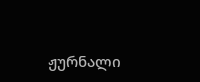ჟურნალი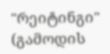"რეიტინგი"
(გამოდის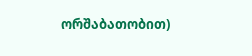ორშაბათობით)